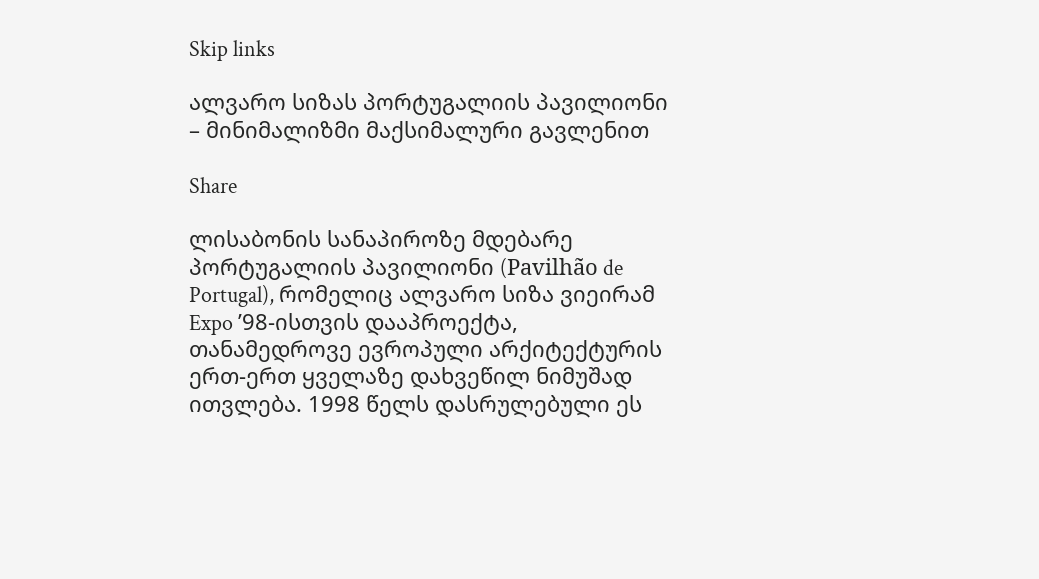Skip links

ალვარო სიზას პორტუგალიის პავილიონი – მინიმალიზმი მაქსიმალური გავლენით

Share

ლისაბონის სანაპიროზე მდებარე პორტუგალიის პავილიონი (Pavilhão de Portugal), რომელიც ალვარო სიზა ვიეირამ Expo ’98-ისთვის დააპროექტა, თანამედროვე ევროპული არქიტექტურის ერთ-ერთ ყველაზე დახვეწილ ნიმუშად ითვლება. 1998 წელს დასრულებული ეს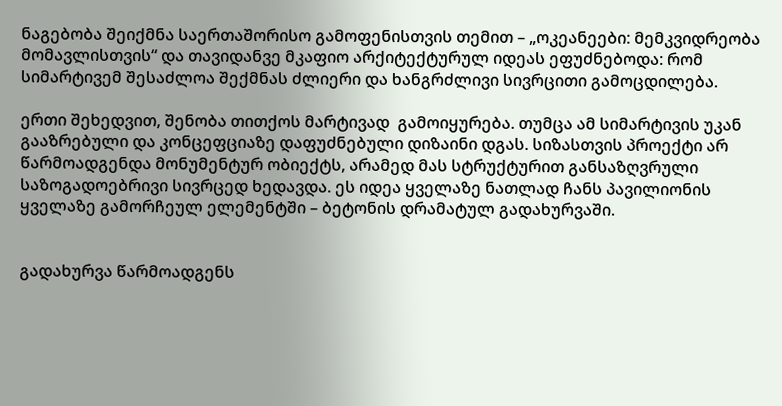ნაგებობა შეიქმნა საერთაშორისო გამოფენისთვის თემით – „ოკეანეები: მემკვიდრეობა მომავლისთვის“ და თავიდანვე მკაფიო არქიტექტურულ იდეას ეფუძნებოდა: რომ სიმარტივემ შესაძლოა შექმნას ძლიერი და ხანგრძლივი სივრცითი გამოცდილება.

ერთი შეხედვით, შენობა თითქოს მარტივად  გამოიყურება. თუმცა ამ სიმარტივის უკან გააზრებული და კონცეფციაზე დაფუძნებული დიზაინი დგას. სიზასთვის პროექტი არ წარმოადგენდა მონუმენტურ ობიექტს, არამედ მას სტრუქტურით განსაზღვრული საზოგადოებრივი სივრცედ ხედავდა. ეს იდეა ყველაზე ნათლად ჩანს პავილიონის ყველაზე გამორჩეულ ელემენტში – ბეტონის დრამატულ გადახურვაში.


გადახურვა წარმოადგენს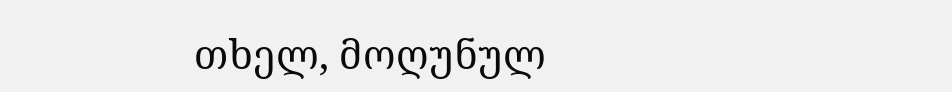თხელ, მოღუნულ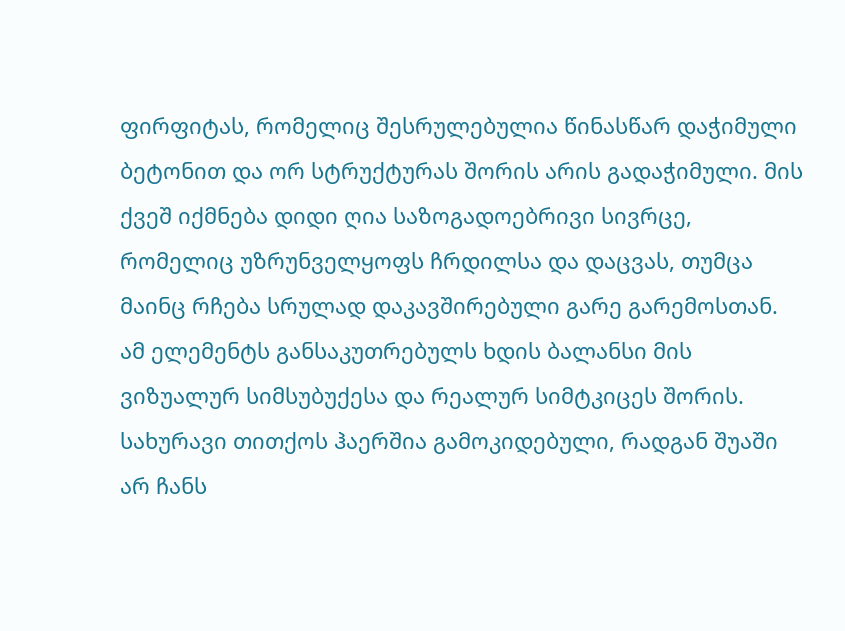ფირფიტას, რომელიც შესრულებულია წინასწარ დაჭიმული ბეტონით და ორ სტრუქტურას შორის არის გადაჭიმული. მის ქვეშ იქმნება დიდი ღია საზოგადოებრივი სივრცე, რომელიც უზრუნველყოფს ჩრდილსა და დაცვას, თუმცა მაინც რჩება სრულად დაკავშირებული გარე გარემოსთან. ამ ელემენტს განსაკუთრებულს ხდის ბალანსი მის ვიზუალურ სიმსუბუქესა და რეალურ სიმტკიცეს შორის. სახურავი თითქოს ჰაერშია გამოკიდებული, რადგან შუაში არ ჩანს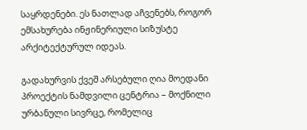საყრდენები. ეს ნათლად აჩვენებს, როგორ ემსახურება ინჟინერიული სიზუსტე არქიტექტურულ იდეას.

გადახურვის ქვეშ არსებული ღია მოედანი პროექტის ნამდვილი ცენტრია – მოქნილი ურბანული სივრცე, რომელიც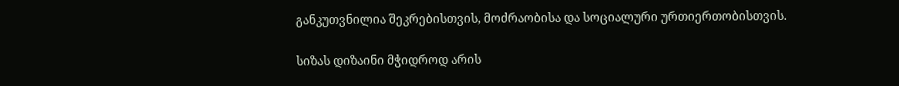განკუთვნილია შეკრებისთვის, მოძრაობისა და სოციალური ურთიერთობისთვის.

სიზას დიზაინი მჭიდროდ არის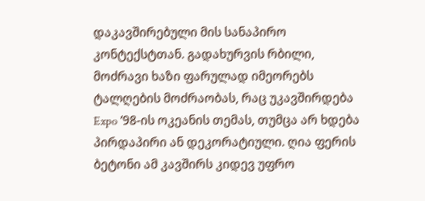დაკავშირებული მის სანაპირო კონტექსტთან. გადახურვის რბილი, მოძრავი ხაზი ფარულად იმეორებს ტალღების მოძრაობას, რაც უკავშირდება Expo ’98-ის ოკეანის თემას, თუმცა არ ხდება პირდაპირი ან დეკორატიული. ღია ფერის ბეტონი ამ კავშირს კიდევ უფრო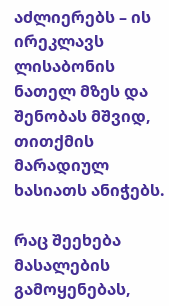აძლიერებს – ის ირეკლავს ლისაბონის ნათელ მზეს და შენობას მშვიდ, თითქმის მარადიულ ხასიათს ანიჭებს.

რაც შეეხება მასალების გამოყენებას,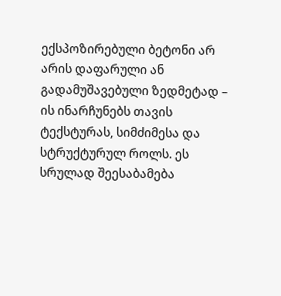ექსპოზირებული ბეტონი არ არის დაფარული ან გადამუშავებული ზედმეტად – ის ინარჩუნებს თავის ტექსტურას, სიმძიმესა და სტრუქტურულ როლს. ეს სრულად შეესაბამება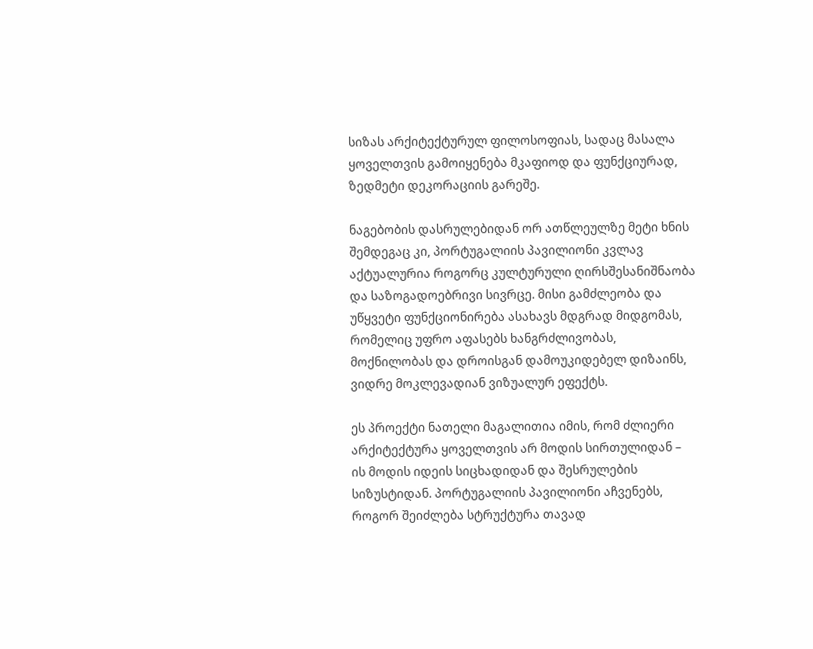სიზას არქიტექტურულ ფილოსოფიას, სადაც მასალა ყოველთვის გამოიყენება მკაფიოდ და ფუნქციურად, ზედმეტი დეკორაციის გარეშე.

ნაგებობის დასრულებიდან ორ ათწლეულზე მეტი ხნის შემდეგაც კი, პორტუგალიის პავილიონი კვლავ აქტუალურია როგორც კულტურული ღირსშესანიშნაობა და საზოგადოებრივი სივრცე. მისი გამძლეობა და უწყვეტი ფუნქციონირება ასახავს მდგრად მიდგომას, რომელიც უფრო აფასებს ხანგრძლივობას, მოქნილობას და დროისგან დამოუკიდებელ დიზაინს, ვიდრე მოკლევადიან ვიზუალურ ეფექტს.

ეს პროექტი ნათელი მაგალითია იმის, რომ ძლიერი არქიტექტურა ყოველთვის არ მოდის სირთულიდან – ის მოდის იდეის სიცხადიდან და შესრულების სიზუსტიდან. პორტუგალიის პავილიონი აჩვენებს, როგორ შეიძლება სტრუქტურა თავად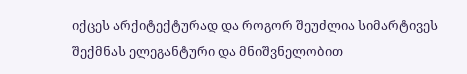იქცეს არქიტექტურად და როგორ შეუძლია სიმარტივეს შექმნას ელეგანტური და მნიშვნელობით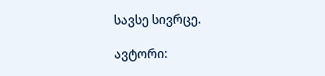სავსე სივრცე.

ავტორი: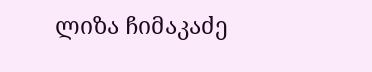ლიზა ჩიმაკაძე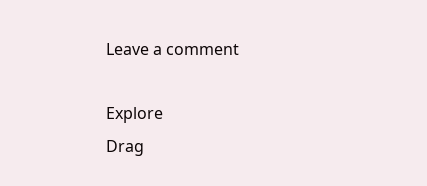Leave a comment

Explore
Drag